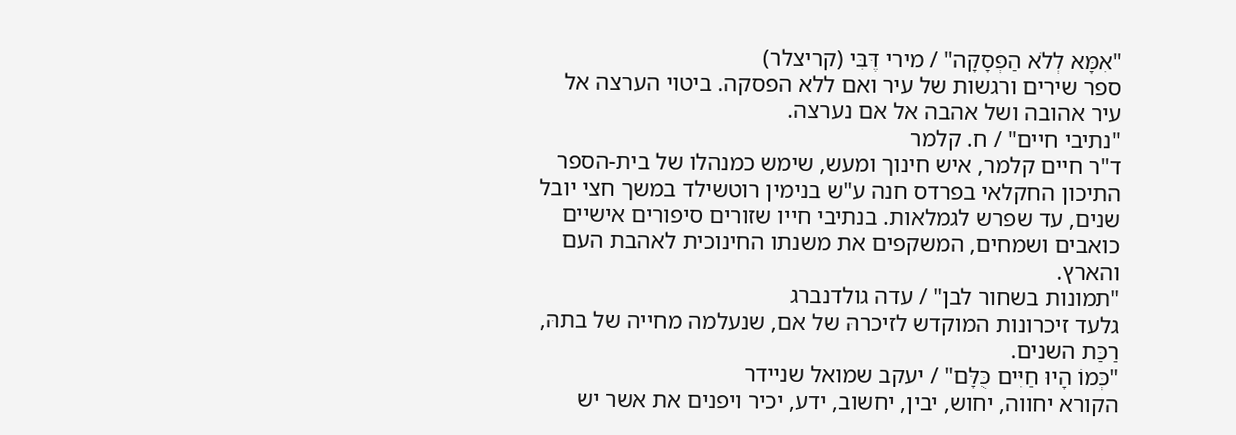"אִמָּא לְלֹא הַפְסָקָה" / מירי דֶּבִּי (קריצלר)
ספר שירים ורגשות של עיר ואם ללא הפסקה. ביטוי הערצה אל עיר אהובה ושל אהבה אל אם נערצה.
"נתיבי חיים" / ח. קלמר
ד"ר חיים קלמר, איש חינוך ומעש, שימש כמנהלו של בית-הספר התיכון החקלאי בפרדס חנה ע"ש בנימין רוטשילד במשך חצי יובל שנים, עד שפרש לגמלאות. בנתיבי חייו שזורים סיפורים אישיים כואבים ושמחים, המשקפים את משנתו החינוכית לאהבת העם והארץ.
"תמונות בשחור לבן" / עדה גולדנברג
גלעד זיכרונות המוקדש לזיכרהּ של אם, שנעלמה מחייה של בתהּ, רַכַּת השנים.
"כְּמוֹ הָיוּ חַיִּים כֻּלָּם" / יעקב שמואל שניידר
הקורא יחווה, יחוש, יבין, יחשוב, ידע, יכיר ויפנים את אשר יש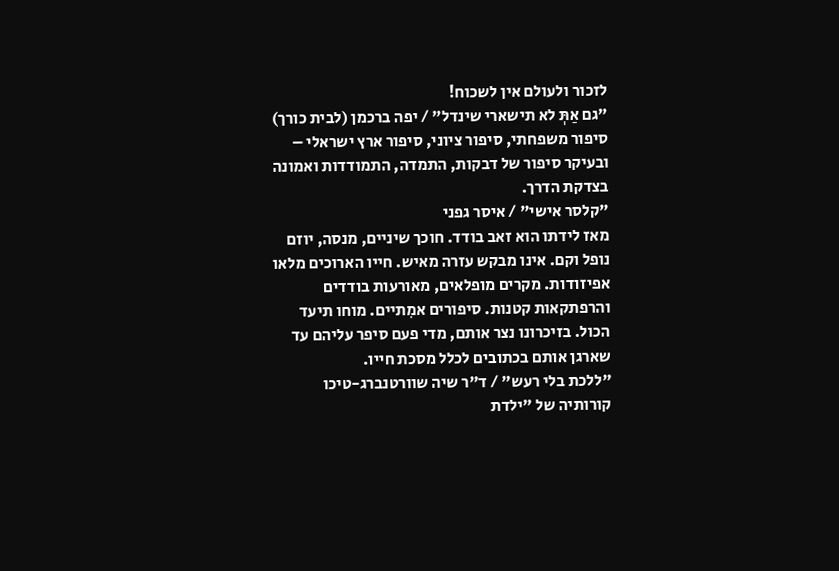לזכור ולעולם אין לשכוח!
"גם אַתְּ לא תישארי שינדל" / יפה ברכמן (לבית כורך)
סיפור משפחתי, סיפור ציוני, סיפור ארץ ישראלי – ובעיקר סיפור של דבקות, התמדה, התמודדות ואמונה בצדקת הדרך.
"קלסר אישי" / איסר גפני
מאז לידתו הוא זאב בודד. חוכך שיניים, מנסה, יוזם נופל וקם. אינו מבקש עזרה מאיש. חייו הארוכים מלאו אפיזודות. מקרים מופלאים, מאורעות בודדים והרפתקאות קטנות. סיפורים אמִתיים. מוחו תיעד הכול. בזיכרונו נצר אותם, מדי פעם סיפר עליהם עד שארגן אותם בכתובים לכלל מסכת חייו.
"ללכת בלי רעש" / ד"ר שיה שוורטנברג-טיכו
קורותיה של "ילדת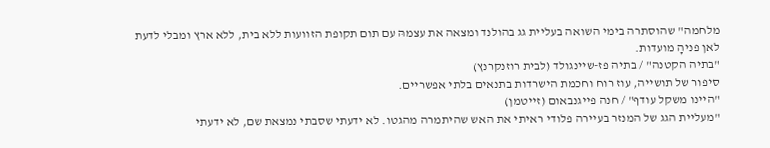מלחמה" שהוסתרה בימי השואה בעליית גג בהולנד ומצאה את עצמהּ עם תום תקופת הזוועות ללא בית, ללא ארץ ומבלי לדעת לאן פניהָ מועדות.
"בתיה הקטנה" / בתיה פז-שיינגולד (לבית רוזנקרנץ)
סיפור של תושייה, עוז רוח וחכמת הישרדות בתנאים בלתי אפשריים.
"היינו משקל עודף" / חנה פייגנבאום (זייטמן)
"מעליית הגג של המנזר בעיירה פלודי ראיתי את האש שהיתמרה מהגטו. לא ידעתי שסבתי נמצאת שם, לא ידעתי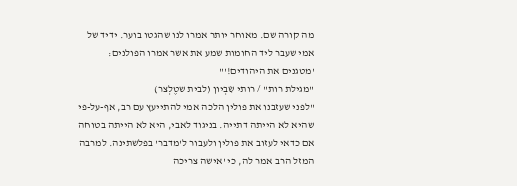מה קורה שם. מאוחר יותר אמרו לנו שהגטו בוער. ידיד של אמי שעבר ליד החומות שמע את אשר אמרו הפולנים: 'מטגנים את היהודים!'"
"מגילת רות" / רותי שִׂבְיון (לבית שטֶלְצר)
"לפני שעזבנו את פולין הלכה אמי להתייעץ עם רב, אף-על-פי שהיא לא הייתה דתייה. בניגוד לאבי, היא לא הייתה בטוחה אם כדאי לעזוב את פולין ולעבור ל'מדבר' בפלשתינה. למרבה המזל הרב אמר לה, כי 'אישה צריכה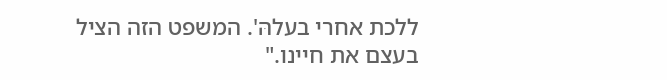ללכת אחרי בעלהּ'. המשפט הזה הציל בעצם את חיינו."